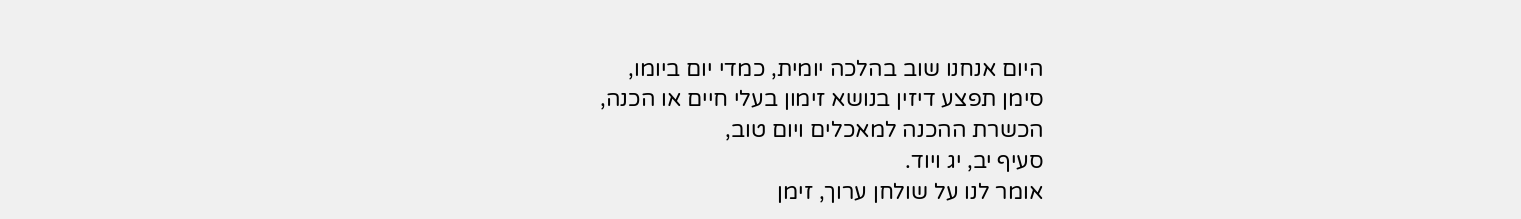היום אנחנו שוב בהלכה יומית, כמדי יום ביומו,
סימן תפצע דיזין בנושא זימון בעלי חיים או הכנה,
הכשרת ההכנה למאכלים ויום טוב,
סעיף יב, יג ויוד.
אומר לנו על שולחן ערוך, זימן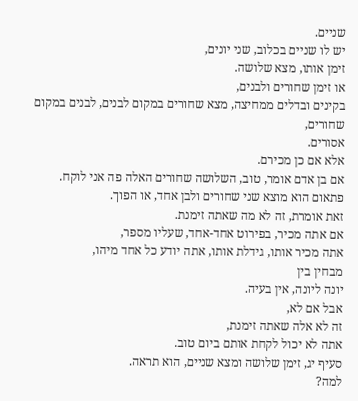שניים.
יש לו שניים בכלוב, שני יונים,
זימן אותו, מצא שלושה.
או זימן שחורים ולבנים,
בקינים ובדלים ממחיצה, מצא שחורים במקום לבנים, לבנים במקום שחורים,
אסורים.
אלא אם כן מכירם.
אם בן אדם אומר, טוב, השלושה שחורים האלה פה אני לוקח. פתאום הוא מוצא שני שחורים ולבן אחד, או הפוך.
זאת אומרת, זה לא מה שאתה זימנת.
אם אתה מכיר, בפירוט אחד-אחד, שעליו מספר,
אתה מכיר אותו, גידלת אותו, אתה יודע כל אחד מיהו,
מבחין בין
יונה ליונה, אין בעיה.
אבל אם לא,
זה לא אלה שאתה זימנת,
אתה לא יכול לקחת אותם ביום טוב.
סעיף יג, זימן שלושה ומצא שניים, הוא תראה.
למה?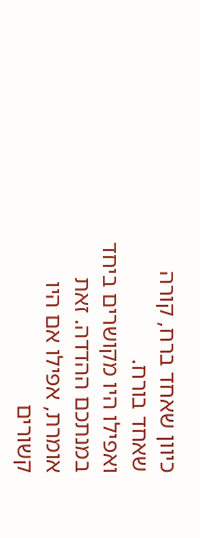כיוון שאחד ברח, קורה שאחד בורח.
ואפילו היו מקושרים ביחד במנתכם ההדדה. זאת אומרת, אפילו אם היו קשורים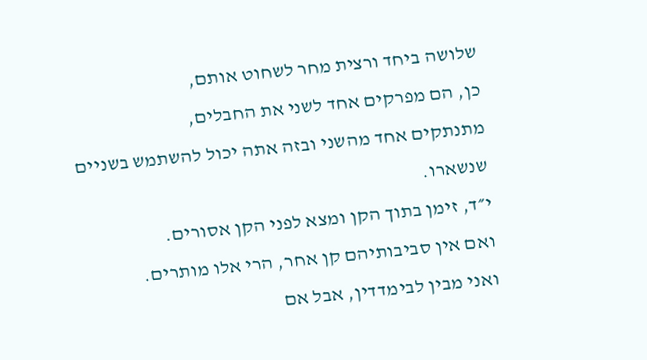שלושה ביחד ורצית מחר לשחוט אותם,
כן, הם מפרקים אחד לשני את החבלים,
מתנתקים אחד מהשני ובזה אתה יכול להשתמש בשניים שנשארו.
י״ד, זימן בתוך הקן ומצא לפני הקן אסורים.
ואם אין סביבותיהם קן אחר, הרי אלו מותרים.
ואני מבין לבימדדין, אבל אם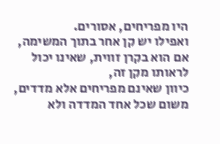היו מפריחים, אסורים.
ואפילו יש קן אחר בתוך המשימה, אם הוא בקרן זווית, שאינו יכול לראותו מקן זה,
כיוון שאינם מפריחים אלא מדדים, משום שכל אחד המדדה ולא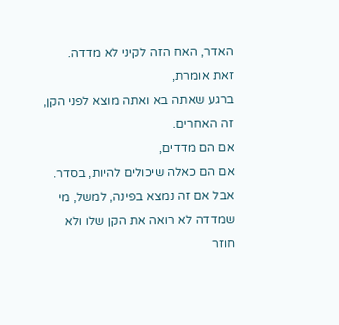האדר, האח הזה לקיני לא מדדה.
זאת אומרת,
ברגע שאתה בא ואתה מוצא לפני הקן, זה האחרים.
אם הם מדדים,
אם הם כאלה שיכולים להיות, בסדר. אבל אם זה נמצא בפינה, למשל, מי שמדדה לא רואה את הקן שלו ולא חוזר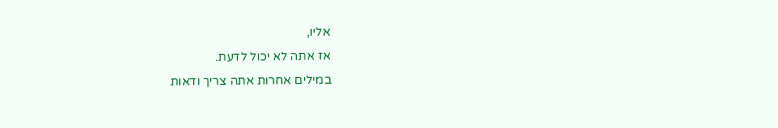אליו,
אז אתה לא יכול לדעת.
במילים אחרות אתה צריך ודאות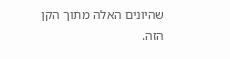שהיונים האלה מתוך הקן הזה.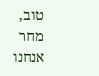טוב,
מחר אנחנו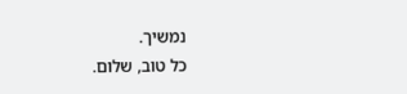נמשיך.
כל טוב, שלום.